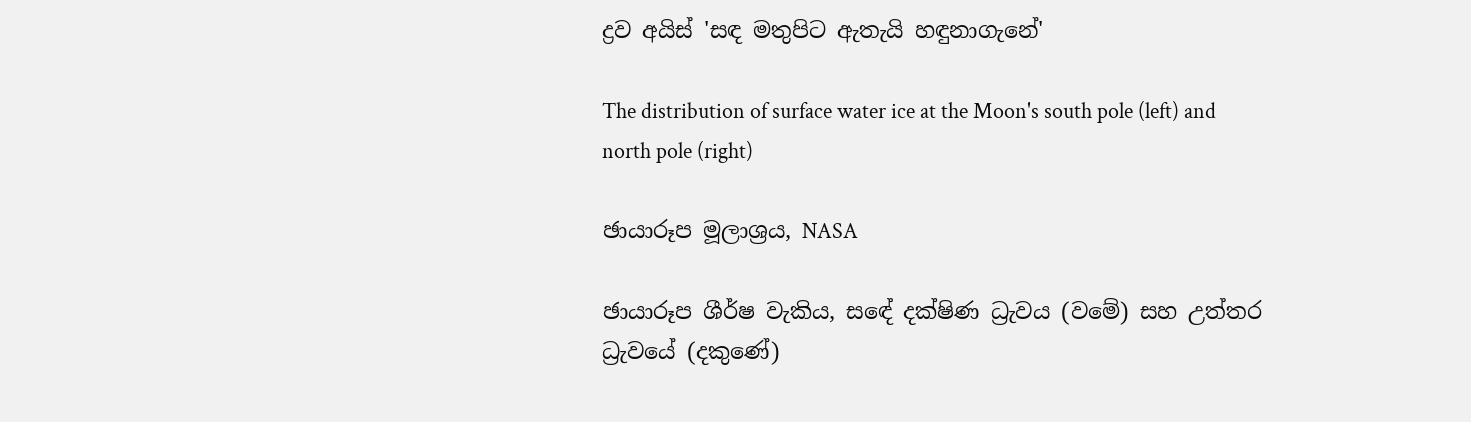ද්‍රව අයිස් 'සඳ මතුපිට ඇතැයි හඳුනාගැනේ'

The distribution of surface water ice at the Moon's south pole (left) and north pole (right)

ඡායාරූප මූලාශ්‍රය, NASA

ඡායාරූප ශීර්ෂ වැකිය, සඳේ දක්ෂිණ ධ්‍රැවය (වමේ) සහ උත්තර ධ්‍රැවයේ (දකුණේ)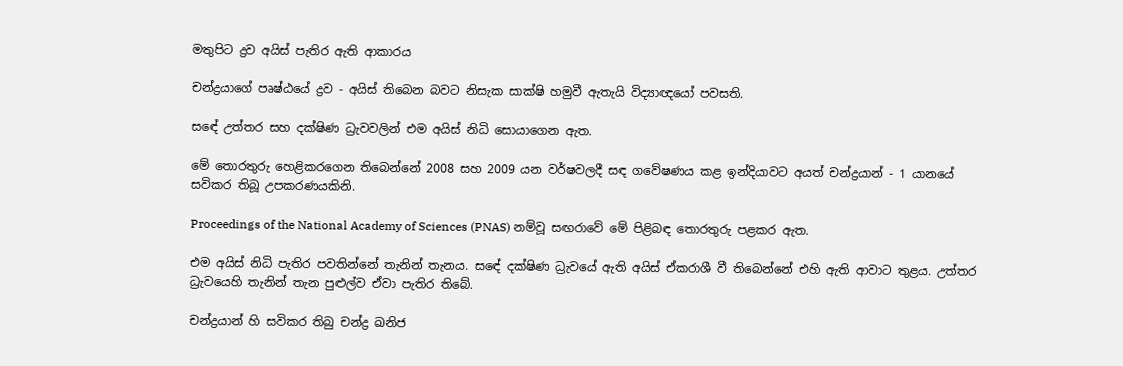මතුපිට ද්‍රව අයිස් පැතිර ඇති ආකාරය

චන්ද්‍රයාගේ පෘෂ්ඨයේ ද්‍රව - අයිස් තිබෙන බවට නිසැක සාක්ෂි හමුවී ඇතැයි විද්‍යාඥයෝ පවසති.

සඳේ උත්තර සහ දක්ෂිණ ධ්‍රැවවලින් එම අයිස් නිධි සොයාගෙන ඇත.

මේ තොරතුරු හෙළිකරගෙන තිබෙන්නේ 2008 සහ 2009 යන වර්ෂවලදී සඳ ගවේෂණය කළ ඉන්දියාවට අයත් චන්ද්‍රයාන් - 1 යානයේ සවිකර තිබූ උපකරණයකිනි.

Proceedings of the National Academy of Sciences (PNAS) නම්වූ සඟරාවේ මේ පිළිබඳ තොරතුරු පළකර ඇත.

එම අයිස් නිධි පැතිර පවතින්නේ තැනින් තැනය. සඳේ දක්ෂිණ ධ්‍රැවයේ ඇති අයිස් ඒකරාශී වී තිබෙන්නේ එහි ඇති ආවාට තුළය. උත්තර ධ්‍රැවයෙහි තැනින් තැන පුළුල්ව ඒවා පැතිර තිබේ.

චන්ද්‍රයාන් හි සවිකර තිබු චන්ද්‍ර ඛනිජ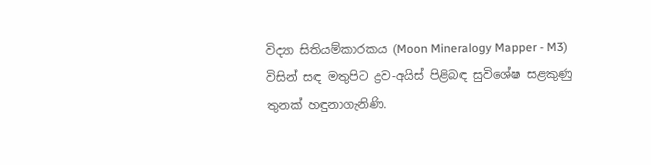විද්‍යා සිතියම්කාරකය (Moon Mineralogy Mapper - M3) විසින් සඳ මතුපිට ද්‍රව-අයිස් පිළිබඳ සුවිශේෂ සළකුණු තුනක් හඳුනාගැනිණි.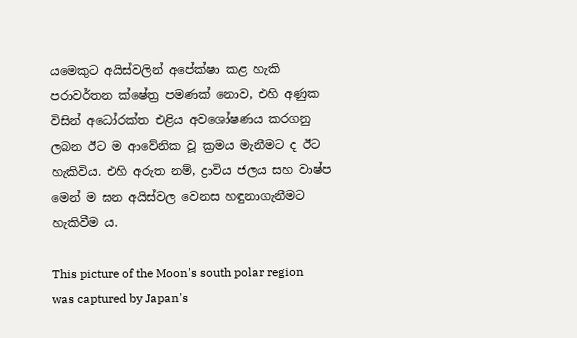යමෙකුට අයිස්වලින් අපේක්ෂා කළ හැකි පරාවර්තන ක්ෂේත්‍ර පමණක් නොව, එහි අණුක විසින් අධෝරක්ත එළිය අවශෝෂණය කරගනු ලබන ඊට ම ආවේනික වූ ක්‍රමය මැනීමට ද ඊට හැකිවිය. එහි අරුත නම්, ද්‍රාවිය ජලය සහ වාෂ්ප මෙන් ම ඝන අයිස්වල වෙනස හඳුනාගැනීමට හැකිවීම ය.

This picture of the Moon's south polar region was captured by Japan's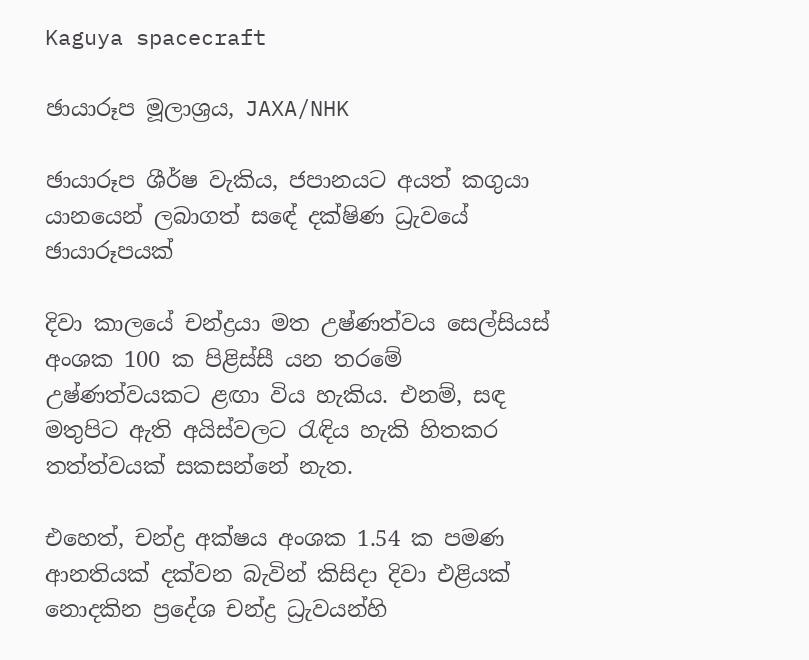Kaguya spacecraft

ඡායාරූප මූලාශ්‍රය, JAXA/NHK

ඡායාරූප ශීර්ෂ වැකිය, ජපානයට අයත් කගුයා යානයෙන් ලබාගත් සඳේ දක්ෂිණ ධ්‍රැවයේ ඡායාරූපයක්

දිවා කාලයේ චන්ද්‍රයා මත උෂ්ණත්වය සෙල්සියස් අංශක 100 ක පිළිස්සී යන තරමේ උෂ්ණත්වයකට ළඟා විය හැකිය. එනම්, සඳ මතුපිට ඇති අයිස්වලට රැඳිය හැකි හිතකර තත්ත්වයක් සකසන්නේ නැත.

එහෙත්, චන්ද්‍ර අක්ෂය අංශක 1.54 ක පමණ ආනතියක් දක්වන බැවින් කිසිදා දිවා එළියක් නොදකින ප්‍රදේශ චන්ද්‍ර ධ්‍රැවයන්හි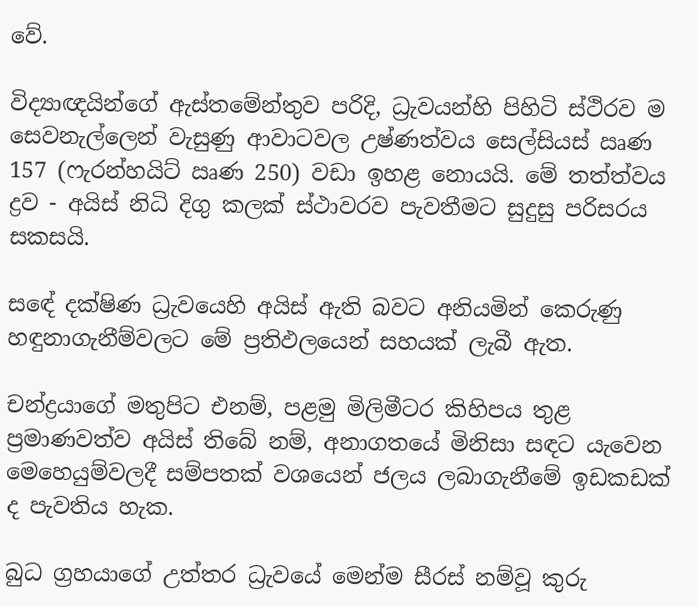වේ.

විද්‍යාඥයින්ගේ ඇස්තමේන්තුව පරිදි, ධ්‍රැවයන්හි පිහිටි ස්ථිරව ම සෙවනැල්ලෙන් වැසුණු ආවාටවල උෂ්ණත්වය සෙල්සියස් ඍණ 157 (ෆැරන්හයිට් ඍණ 250) වඩා ඉහළ නොයයි. මේ තත්ත්වය ද්‍රව - අයිස් නිධි දිගු කලක් ස්ථාවරව පැවතීමට සුදුසු පරිසරය සකසයි.

සඳේ දක්ෂිණ ධ්‍රැවයෙහි අයිස් ඇති බවට අනියමින් කෙරුණු හඳුනාගැනීම්වලට මේ ප්‍රතිඵලයෙන් සහයක් ලැබී ඇත.

චන්ද්‍රයාගේ මතුපිට එනම්, පළමු මිලිමීටර කිහිපය තුළ ප්‍රමාණවත්ව අයිස් තිබේ නම්, අනාගතයේ මිනිසා සඳට යැවෙන මෙහෙයුම්වලදී සම්පතක් වශයෙන් ජලය ලබාගැනීමේ ඉඩකඩක් ද පැවතිය හැක.

බුධ ග්‍රහයාගේ උත්තර ධ්‍රැවයේ මෙන්ම සීරස් නම්වූ කුරු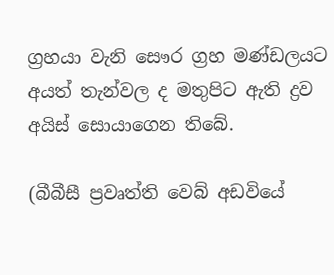ග්‍රහයා වැනි සෞර ග්‍රහ මණ්ඩලයට අයත් තැන්වල ද මතුපිට ඇති ද්‍රව අයිස් සොයාගෙන තිබේ.

(බීබීසී ප්‍රවෘත්ති වෙබ් අඩවියේ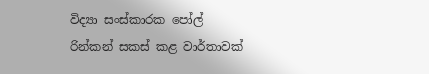විද්‍යා සංස්කාරක පෝල් රින්කන් සකස් කළ වාර්තාවක්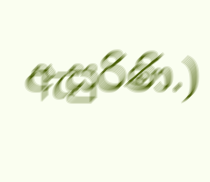ඇසුරිණි.)